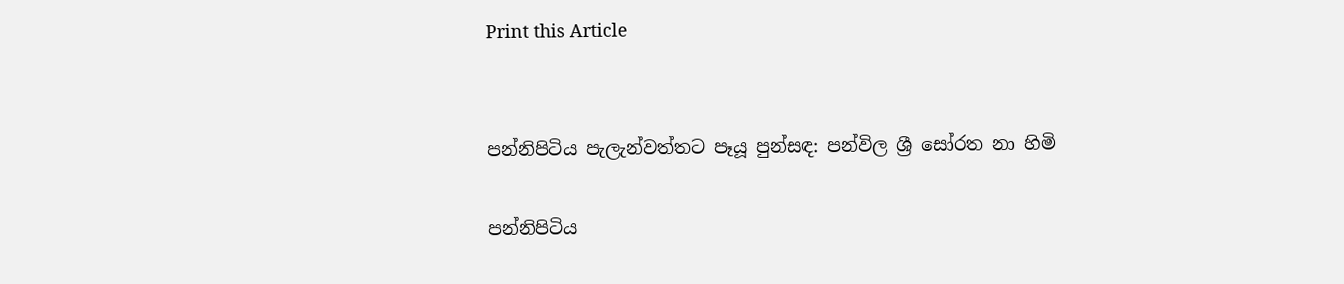Print this Article


පන්නිපිටිය පැලැන්වත්තට පෑයූ පුන්සඳ: පන්විල ශ්‍රී සෝරත නා හිමි

පන්නිපිටිය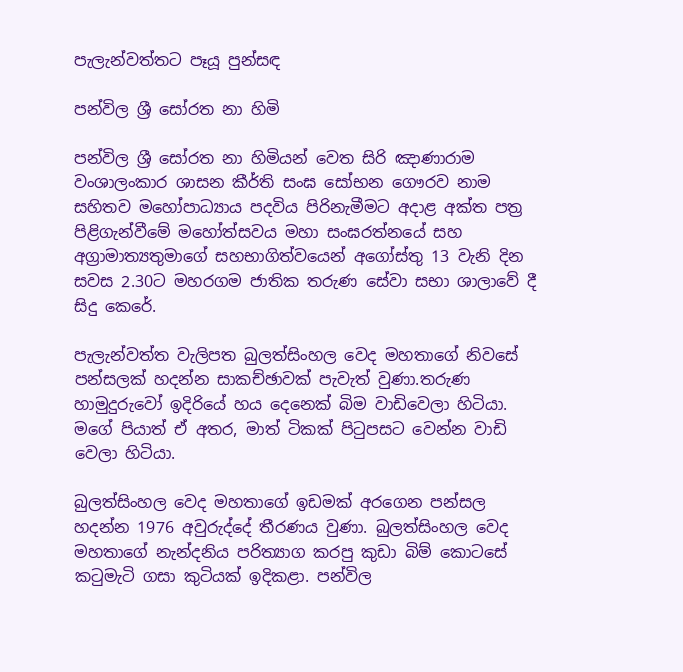පැලැන්වත්තට පෑයූ පුන්සඳ

පන්විල ශ්‍රී සෝරත නා හිමි

පන්විල ශ්‍රී සෝරත නා හිමියන් වෙත සිරි ඤාණාරාම වංශාලංකාර ශාසන කීර්ති සංඝ සෝභන ගෞරව නාම සහිතව මහෝපාධ්‍යාය පදවිය පිරිනැමීමට අදාළ අක්ත පත්‍ර පිළිගැන්වීමේ මහෝත්සවය මහා සංඝරත්නයේ සහ අග්‍රාමාත්‍යතුමාගේ සහභාගිත්වයෙන් අගෝස්තු 13 වැනි දින සවස 2.30ට මහරගම ජාතික තරුණ සේවා සභා ශාලාවේ දී සිදු කෙරේ.

පැලැන්වත්ත වැලිපත බුලත්සිංහල වෙද මහතාගේ නිවසේ පන්සලක් හදන්න සාකච්ඡාවක් පැවැත් වුණා.තරුණ හාමුදුරුවෝ ඉදිරියේ හය දෙනෙක් බිම වාඩිවෙලා හිටියා. මගේ පියාත් ඒ අතර, මාත් ටිකක් පිටුපසට වෙන්න වාඩි වෙලා හිටියා.

බුලත්සිංහල වෙද මහතාගේ ඉඩමක් අරගෙන පන්සල හදන්න 1976 අවුරුද්දේ තීරණය වුණා. බුලත්සිංහල වෙද මහතාගේ නැන්දනිය පරිත්‍යාග කරපු කුඩා බිම් කොටසේ කටුමැටි ගසා කුටියක් ඉදිකළා. පන්විල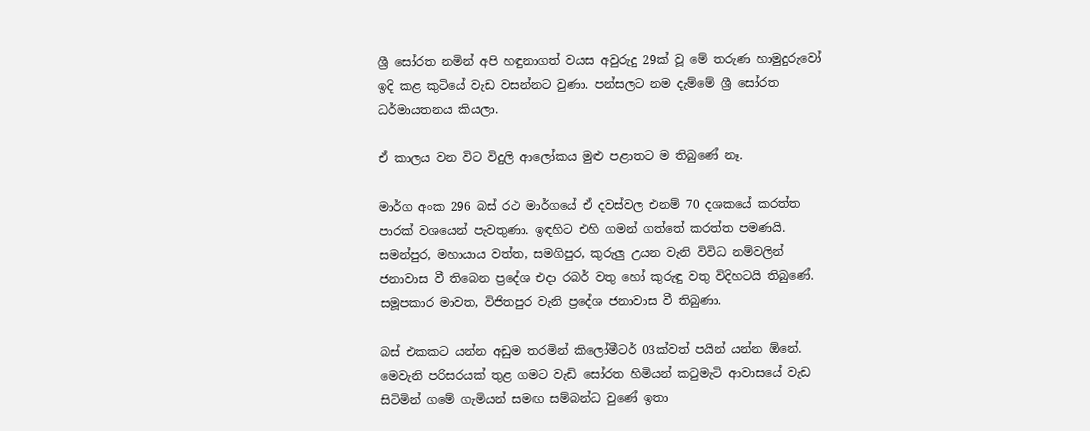ශ්‍රී සෝරත නමින් අපි හඳුනාගත් වයස අවුරුදු 29ක් වූ මේ තරුණ හාමුදුරුවෝ ඉදි කළ කුටියේ වැඩ වසන්නට වුණා. පන්සලට නම දැම්මේ ශ්‍රී සෝරත ධර්මායතනය කියලා.

ඒ කාලය වන විට විදුලි ආලෝකය මුළු පළාතට ම තිබුණේ නෑ.

මාර්ග අංක 296 බස් රථ මාර්ගයේ ඒ දවස්වල එනම් 70 දශකයේ කරත්ත පාරක් වශයෙන් පැවතුණා. ඉඳහිට එහි ගමන් ගත්තේ කරත්ත පමණයි. සමන්පුර, මහායාය වත්ත, සමගිපුර, කුරුලු උයන වැනි විවිධ නම්වලින් ජනාවාස වී තිබෙන ප්‍රදේශ එදා රබර් වතු හෝ කුරුඳු වතු විදිහටයි තිබුණේ. සමූපකාර මාවත, විජිතපුර වැනි ප්‍රදේශ ජනාවාස වී තිබුණා.

බස් එකකට යන්න අඩුම තරමින් කිලෝමීටර් 03ක්වත් පයින් යන්න ඕනේ. මෙවැනි පරිසරයක් තුළ ගමට වැඩි සෝරත හිමියන් කටුමැටි ආවාසයේ වැඩ සිටිමින් ගමේ ගැමියන් සමඟ සම්බන්ධ වුණේ ඉතා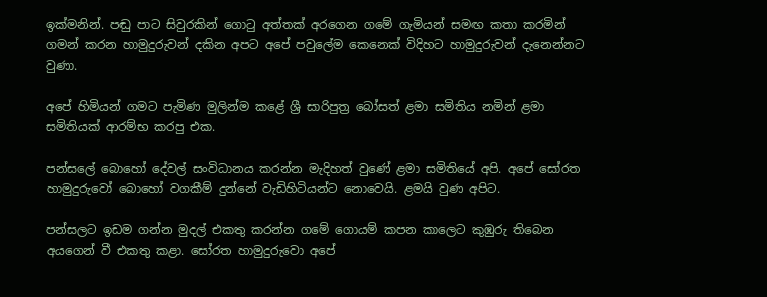ඉක්මනින්. පඬු පාට සිවුරකින් ගොටු අත්තක් අරගෙන ගමේ ගැමියන් සමඟ කතා කරමින් ගමන් කරන හාමුදුරුවන් දකින අපට අපේ පවුලේම කෙනෙක් විදිහට හාමුදුරුවන් දැනෙන්නට වුණා.

අපේ හිමියන් ගමට පැමිණ මුලින්ම කළේ ශ්‍රී සාරිපුත්‍ර බෝසත් ළමා සමිතිය නමින් ළමා සමිතියක් ආරම්භ කරපු එක.

පන්සලේ බොහෝ දේවල් සංවිධානය කරන්න මැදිහත් වුණේ ළමා සමිතියේ අපි. අපේ සෝරත හාමුදුරුවෝ බොහෝ වගකීම් දුන්නේ වැඩිහිටියන්ට නොවෙයි. ළමයි වුණ අපිට.

පන්සලට ඉඩම ගන්න මුදල් එකතු කරන්න ගමේ ගොයම් කපන කාලෙට කුඹුරු තිබෙන අයගෙන් වී එකතු කළා. සෝරත හාමුදුරුවො අපේ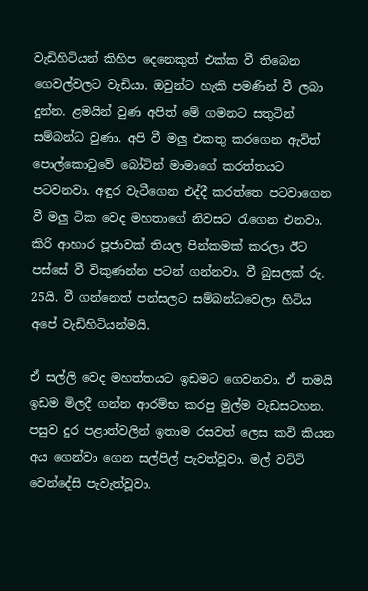වැඩිහිටියන් කිහිප දෙනෙකුත් එක්ක වී තිබෙන ගෙවල්වලට වැඩියා. ඔවුන්ට හැකි පමණින් වී ලබා දුන්න. ළමයින් වුණ අපිත් මේ ගමනට සතුටින් සම්බන්ධ වුණා. අපි වී මලු එකතු කරගෙන ඇවිත් පොල්කොටුවේ බෝටින් මාමාගේ කරත්තයට පටවනවා. අඳුර වැටීගෙන එද්දී කරත්තෙ පටවාගෙන වී මලු ටික වෙද මහතාගේ නිවසට රැගෙන එනවා. කිරි ආහාර පූජාවක් තියල පින්කමක් කරලා ඊට පස්සේ වී විකුණන්න පටන් ගන්නවා. වී බුසලක් රු. 25යි. වී ගන්නෙත් පන්සලට සම්බන්ධවෙලා හිටිය අපේ වැඩිහිටියන්මයි.

ඒ සල්ලි වෙද මහත්තයට ඉඩමට ගෙවනවා. ඒ තමයි ඉඩම මිලදී ගන්න ආරම්භ කරපු මුල්ම වැඩසටහන. පසුව දුර පළාත්වලින් ඉතාම රසවත් ලෙස කවි කියන අය ගෙන්වා ගෙන සල්පිල් පැවත්වූවා. මල් වට්ටි වෙන්දේසි පැවැත්වූවා.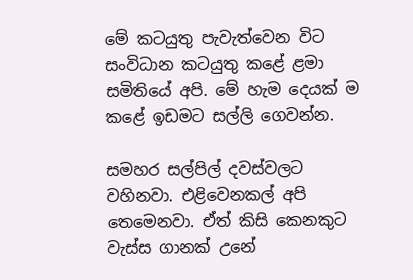මේ කටයුතු පැවැත්වෙන විට සංවිධාන කටයුතු කළේ ළමා සමිතියේ අපි. මේ හැම දෙයක් ම කළේ ඉඩමට සල්ලි ගෙවන්න.

සමහර සල්පිල් දවස්වලට වහිනවා. එළිවෙනකල් අපි තෙමෙනවා. ඒත් කිසි කෙනකුට වැස්ස ගානක් උනේ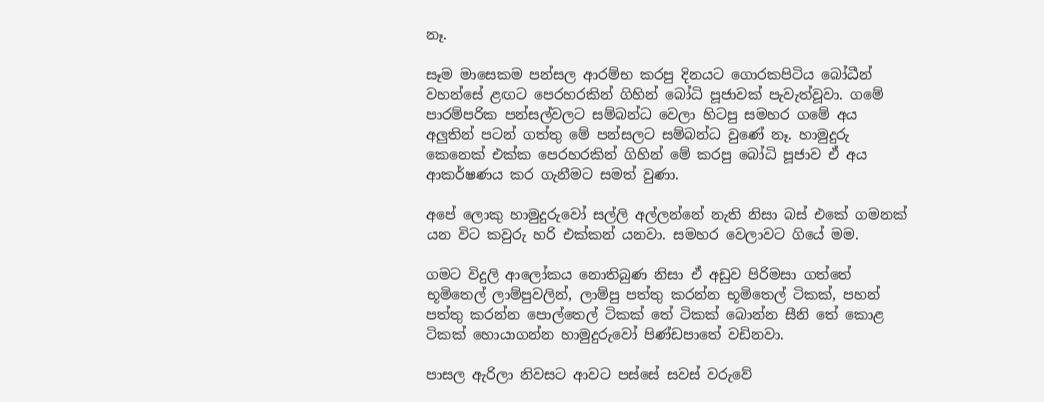නෑ.

සෑම මාසෙකම පන්සල ආරම්භ කරපු දිනයට ගොරකපිටිය බෝධීන් වහන්සේ ළඟට පෙරහරකින් ගිහින් බෝධි පූජාවක් පැවැත්වූවා. ගමේ පාරම්පරික පන්සල්වලට සම්බන්ධ වෙලා හිටපු සමහර ගමේ අය අලුතින් පටන් ගත්තු මේ පන්සලට සම්බන්ධ වුණේ නෑ. හාමුදුරු කෙනෙක් එක්ක පෙරහරකින් ගිහින් මේ කරපු බෝධි පූජාව ඒ අය ආකර්ෂණය කර ගැනීමට සමත් වුණා.

අපේ ලොකු හාමුදුරුවෝ සල්ලි අල්ලන්නේ නැති නිසා බස් එකේ ගමනක් යන විට කවුරු හරි එක්කන් යනවා. සමහර වෙලාවට ගියේ මම.

ගමට විදුලි ආලෝකය නොතිබුණ නිසා ඒ අඩුව පිරිමසා ගත්තේ භූමිතෙල් ලාම්පුවලින්, ලාම්පු පත්තු කරන්න භූමිතෙල් ටිකක්, පහන් පත්තු කරන්න පොල්තෙල් ටිකක් තේ ටිකක් බොන්න සීනි තේ කොළ ටිකක් හොයාගන්න හාමුදුරුවෝ පිණ්ඩපාතේ වඩිනවා.

පාසල ඇරිලා නිවසට ආවට පස්සේ සවස් වරුවේ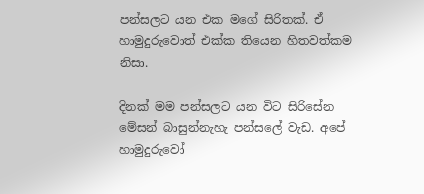පන්සලට යන එක මගේ සිරිතක්. ඒ හාමුදුරුවොත් එක්ක තියෙන හිතවත්කම නිසා.

දිනක් මම පන්සලට යන විට සිරිසේන මේසන් බාසුන්නැහැ පන්සලේ වැඩ. අපේ හාමුදුරුවෝ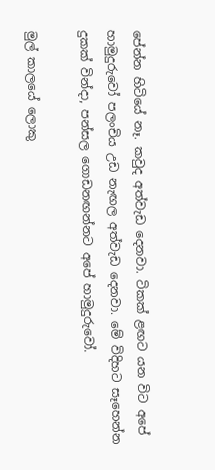පේන්න හිටියේ නෑ. කවුද අත්වැඩ දෙනවා. ටිකක් ළඟට යන විට අපේ හාමුදුරුවෝ පලංචිය උඩ නැඟල අත්වැඩ දෙනවා. මේ විදිහට සෑහෙන්න දුකක් වින්දා, පන්සල ගොඩනඟන්නට අපේ හාමුදුරුවෝ.

මුල් කාලයේ ලොකු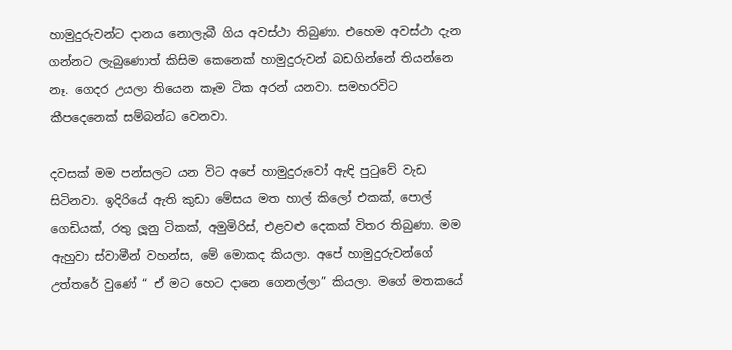හාමුදුරුවන්ට දානය නොලැබී ගිය අවස්ථා තිබුණා. එහෙම අවස්ථා දැන ගන්නට ලැබුණොත් කිසිම කෙනෙක් හාමුදුරුවන් බඩගින්නේ තියන්නෙ නෑ. ගෙදර උයලා තියෙන කෑම ටික අරන් යනවා. සමහරවිට කීපදෙනෙක් සම්බන්ධ වෙනවා.

දවසක් මම පන්සලට යන විට අපේ හාමුදුරුවෝ ඇඳි පුටුවේ වැඩ සිටිනවා. ඉදිරියේ ඇති කුඩා මේසය මත හාල් කිලෝ එකක්, පොල් ගෙඩියක්, රතු ලූනු ටිකක්, අමුමිරිස්, එළවළු දෙකක් විතර තිබුණා. මම ඇහුවා ස්වාමීන් වහන්ස, මේ මොකද කියලා. අපේ හාමුදුරුවන්ගේ උත්තරේ වුණේ “ ඒ මට හෙට දානෙ ගෙනල්ලා” කියලා. මගේ මතකයේ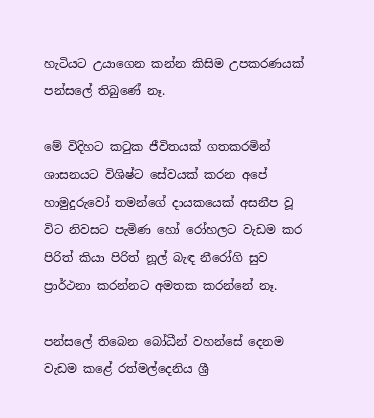හැටියට උයාගෙන කන්න කිසිම උපකරණයක් පන්සලේ තිබුණේ නෑ.

මේ විදිහට කටුක ජීවිතයක් ගතකරමින් ශාසනයට විශිෂ්ට සේවයක් කරන අපේ හාමුදුරුවෝ තමන්ගේ දායකයෙක් අසනීප වූ විට නිවසට පැමිණ හෝ රෝහලට වැඩම කර පිරිත් කියා පිරිත් නූල් බැඳ නීරෝගි සුව ප්‍රාර්ථනා කරන්නට අමතක කරන්නේ නෑ.

පන්සලේ තිබෙන බෝධීන් වහන්සේ දෙනම වැඩම කළේ රත්මල්දෙනිය ශ්‍රී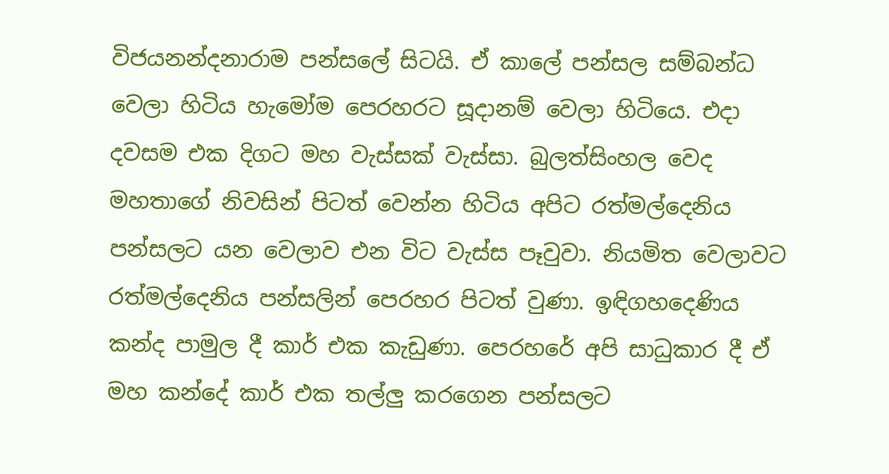විජයනන්දනාරාම පන්සලේ සිටයි. ඒ කාලේ පන්සල සම්බන්ධ වෙලා හිටිය හැමෝම පෙරහරට සූදානම් වෙලා හිටියෙ. එදා දවසම එක දිගට මහ වැස්සක් වැස්සා. බුලත්සිංහල වෙද මහතාගේ නිවසින් පිටත් වෙන්න හිටිය අපිට රත්මල්දෙනිය පන්සලට යන වෙලාව එන විට වැස්ස පෑවුවා. නියමිත වෙලාවට රත්මල්දෙනිය පන්සලින් පෙරහර පිටත් වුණා. ඉඳිගහදෙණිය කන්ද පාමුල දී කාර් එක කැඩුණා. පෙරහරේ අපි සාධුකාර දී ඒ මහ කන්දේ කාර් එක තල්ලු කරගෙන පන්සලට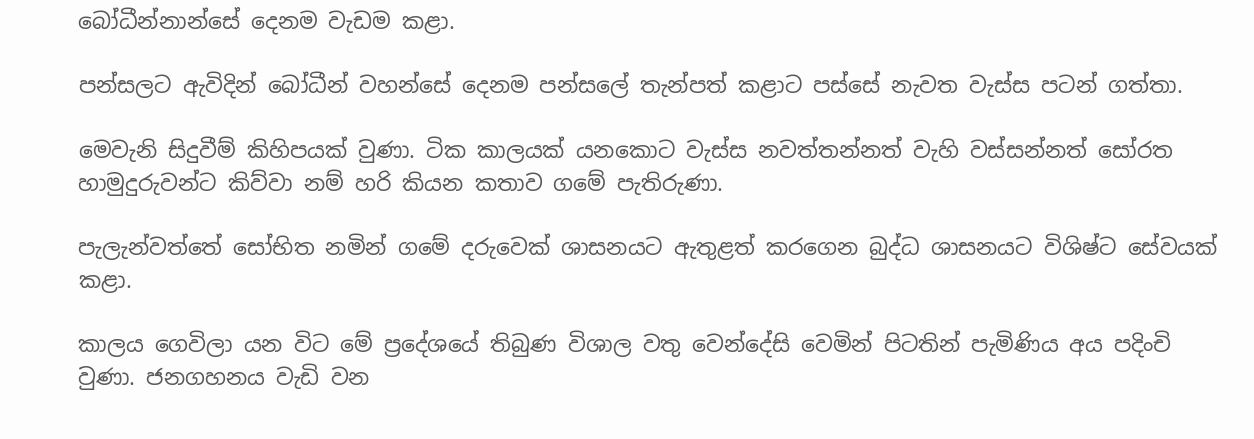බෝධීන්නාන්සේ දෙනම වැඩම කළා.

පන්සලට ඇවිදින් බෝධීන් වහන්සේ දෙනම පන්සලේ තැන්පත් කළාට පස්සේ නැවත වැස්ස පටන් ගත්තා.

මෙවැනි සිදුවීම් කිහිපයක් වුණා. ටික කාලයක් යනකොට වැස්ස නවත්තන්නත් වැහි වස්සන්නත් සෝරත හාමුදුරුවන්ට කිව්වා නම් හරි කියන කතාව ගමේ පැතිරුණා.

පැලැන්වත්තේ සෝභිත නමින් ගමේ දරුවෙක් ශාසනයට ඇතුළත් කරගෙන බුද්ධ ශාසනයට විශිෂ්ට සේවයක් කළා.

කාලය ගෙවිලා යන විට මේ ප්‍රදේශයේ තිබුණ විශාල වතු වෙන්දේසි වෙමින් පිටතින් පැමිණිය අය පදිංචි වුණා. ජනගහනය වැඩි වන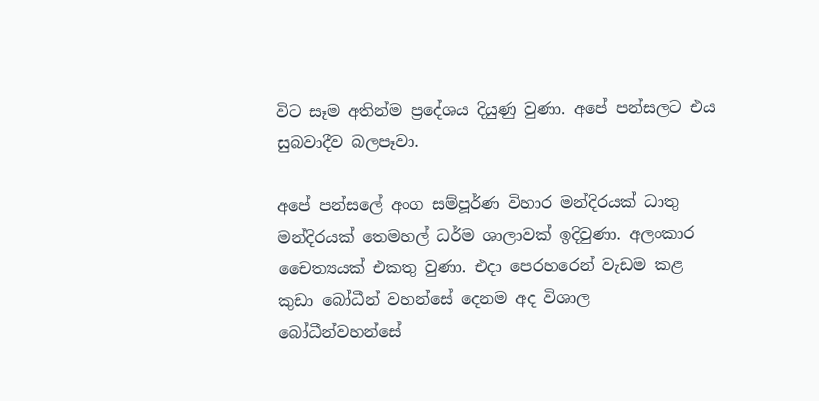විට සෑම අතින්ම ප්‍රදේශය දියුණු වුණා. අපේ පන්සලට එය සුබවාදීව බලපෑවා.

අපේ පන්සලේ අංග සම්පූර්ණ විහාර මන්දිරයක් ධාතු මන්දිරයක් තෙමහල් ධර්ම ශාලාවක් ඉදිවුණා. අලංකාර චෛත්‍යයක් එකතු වුණා. එදා පෙරහරෙන් වැඩම කළ කුඩා බෝධීන් වහන්සේ දෙනම අද විශාල බෝධීන්වහන්සේ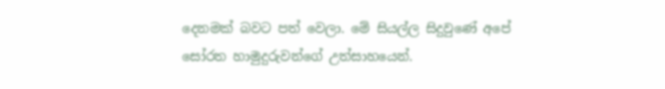දෙනමක් බවට පත් වෙලා. මේ සියල්ල සිදුවුණේ අපේ සෝරත හාමුදුරුවන්ගේ උත්සාහයෙන්.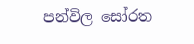පන්විල සෝරත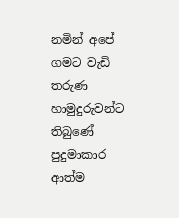නමින් අපේ ගමට වැඩි තරුණ හාමුදුරුවන්ට තිබුණේ පුදුමාකාර ආත්ම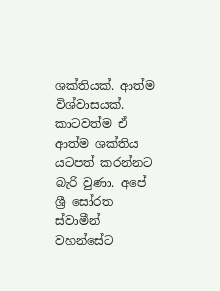ශක්තියක්. ආත්ම විශ්වාසයක්. කාටවත්ම ඒ ආත්ම ශක්තිය යටපත් කරන්නට බැරි වුණා. අපේ ශ්‍රී සෝරත ස්වාමීන් වහන්සේට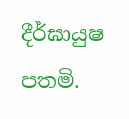දීර්ඝායුෂ පතමි.